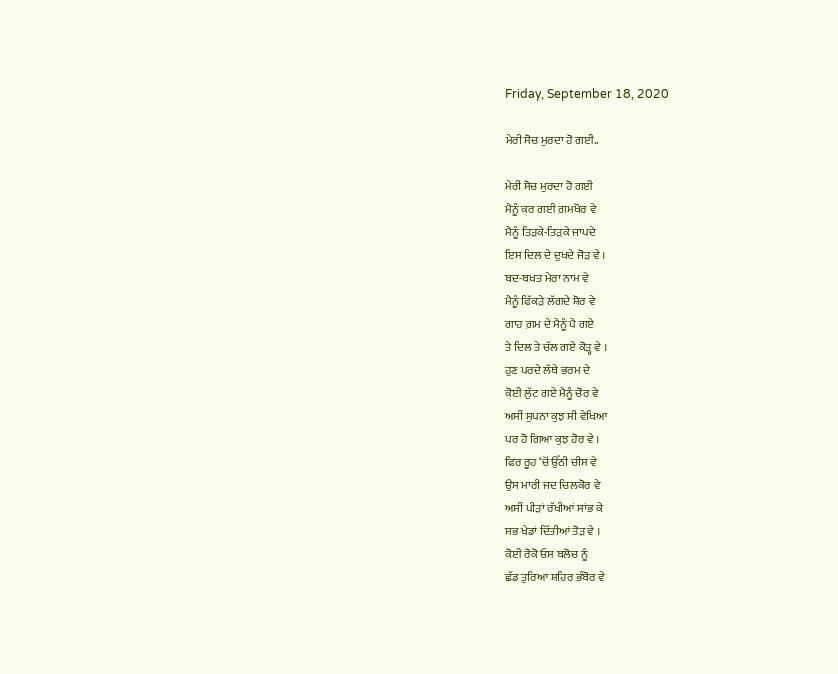Friday, September 18, 2020

ਮੇਰੀ ਸੋਚ ਮੁਰਦਾ ਹੋ ਗਈ..

ਮੇਰੀ ਸੋਚ ਮੁਰਦਾ ਹੋ ਗਈ
ਮੈਨੂੰ ਕਰ ਗਈ ਗ਼ਮਖੋਰ ਵੇ
ਮੈਨੂੰ ਤਿੜਕੇ-ਤਿੜਕੇ ਜਾਪਦੇ
ਇਸ ਦਿਲ ਦੇ ਦੁਖਦੇ ਜੋੜ ਵੇ ।
ਬਦ-ਬਖ਼ਤ ਮੇਰਾ ਨਾਮ ਵੇ
ਮੈਨੂੰ ਫਿੱਕੜੇ ਲੱਗਦੇ ਸ਼ੋਰ ਵੇ
ਗਾਹ ਗ਼ਮ ਦੇ ਮੈਨੂੰ ਪੈ ਗਏ
ਤੇ ਦਿਲ ਤੇ ਚੱਲ ਗਏ ਕੋੜ੍ਹ ਵੇ ।
ਹੁਣ ਪਰਦੇ ਲੱਥੇ ਭਰਮ ਦੇ
ਕੋਈ ਲੁੱਟ ਗਏ ਮੈਨੂੰ ਚੋਰ ਵੇ
ਅਸੀਂ ਸੁਪਨਾ ਕੁਝ ਸੀ ਵੇਖਿਆ
ਪਰ ਹੋ ਗਿਆ ਕੁਝ ਹੋਰ ਵੇ ।
ਫਿਰ ਰੂਹ ‘ਚੋਂ ਉੱਠੀ ਚੀਸ ਵੇ
ਉਸ ਮਾਰੀ ਜਦ ਚਿਲਕੋਰ ਵੇ
ਅਸੀਂ ਪੀੜਾਂ ਰੱਖੀਆਂ ਸਾਂਭ ਕੇ
ਸਭ ਖੇਡਾਂ ਦਿੱਤੀਆਂ ਤੋੜ ਵੇ ।
ਕੋਈ ਰੋਕੋ ਓਸ ਬਲੋਚ ਨੂੰ
ਛੱਡ ਤੁਰਿਆ ਸ਼ਹਿਰ ਭੰਬੋਰ ਵੇ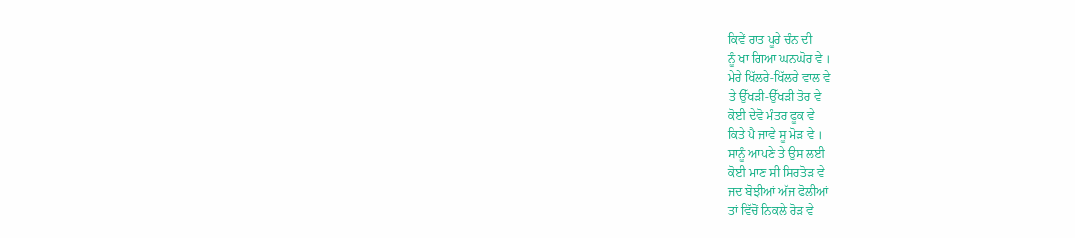ਕਿਵੇਂ ਰਾਤ ਪੂਰੇ ਚੰਨ ਦੀ
ਨੂੰ ਖਾ ਗਿਆ ਘਨਘੋਰ ਵੇ ।
ਮੇਰੇ ਖਿੱਲਰੇ-ਖਿੱਲਰੇ ਵਾਲ ਵੇ
ਤੇ ਉੱਖੜੀ-ਉੱਖੜੀ ਤੋਰ ਵੇ
ਕੋਈ ਦੇਵੋ ਮੰਤਰ ਫੂਕ ਵੇ
ਕਿਤੇ ਪੈ ਜਾਵੇ ਸੂ ਮੋੜ ਵੇ ।
ਸਾਨੂੰ ਆਪਣੇ ਤੇ ਉਸ ਲਈ
ਕੋਈ ਮਾਣ ਸੀ ਸਿਰਤੋੜ ਵੇ
ਜਦ ਬੋਝੀਆਂ ਅੱਜ ਫੋਲੀਆਂ
ਤਾਂ ਵਿੱਚੋਂ ਨਿਕਲੇ ਰੋੜ ਵੇ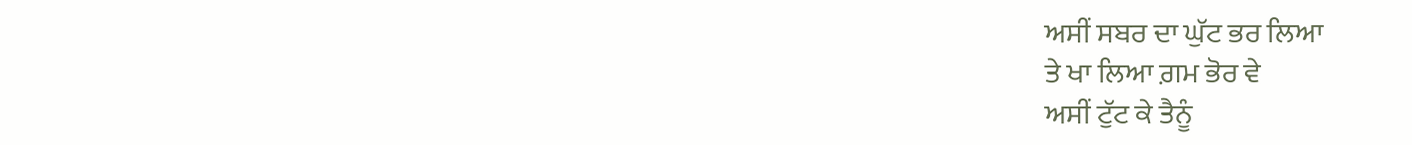ਅਸੀਂ ਸਬਰ ਦਾ ਘੁੱਟ ਭਰ ਲਿਆ
ਤੇ ਖਾ ਲਿਆ ਗ਼ਮ ਭੋਰ ਵੇ
ਅਸੀਂ ਟੁੱਟ ਕੇ ਤੈਨੂੰ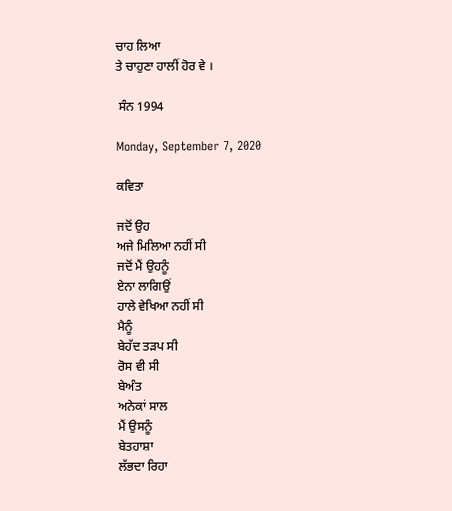ਚਾਹ ਲਿਆ
ਤੇ ਚਾਹੁਣਾ ਹਾਲੀਂ ਹੋਰ ਵੇ ।

 ਸੰਨ 1994

Monday, September 7, 2020

ਕਵਿਤਾ

ਜਦੋਂ ਉਹ
ਅਜੇ ਮਿਲਿਆ ਨਹੀਂ ਸੀ
ਜਦੋਂ ਮੈਂ ਉਹਨੂੰ
ਏਨਾ ਲਾਗਿਉਂ
ਹਾਲੇ ਵੇਖਿਆ ਨਹੀਂ ਸੀ
ਮੈਨੂੰ
ਬੇਹੱਦ ਤੜਪ ਸੀ
ਰੋਸ ਵੀ ਸੀ
ਬੇਅੰਤ
ਅਨੇਕਾਂ ਸਾਲ
ਮੈਂ ਉਸਨੂੰ
ਬੇਤਹਾਸ਼ਾ
ਲੱਭਦਾ ਰਿਹਾ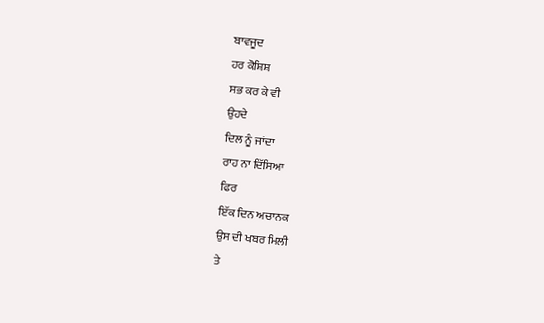ਬਾਵਜੂਦ
ਹਰ ਕੋਸ਼ਿਸ਼
ਸਭ ਕਰ ਕੇ ਵੀ
ਉਹਦੇ
ਦਿਲ ਨੂੰ ਜਾਂਦਾ
ਰਾਹ ਨਾ ਦਿੱਸਿਆ
ਫਿਰ
ਇੱਕ ਦਿਨ ਅਚਾਨਕ
ਉਸ ਦੀ ਖਬਰ ਮਿਲੀ
ਤੇ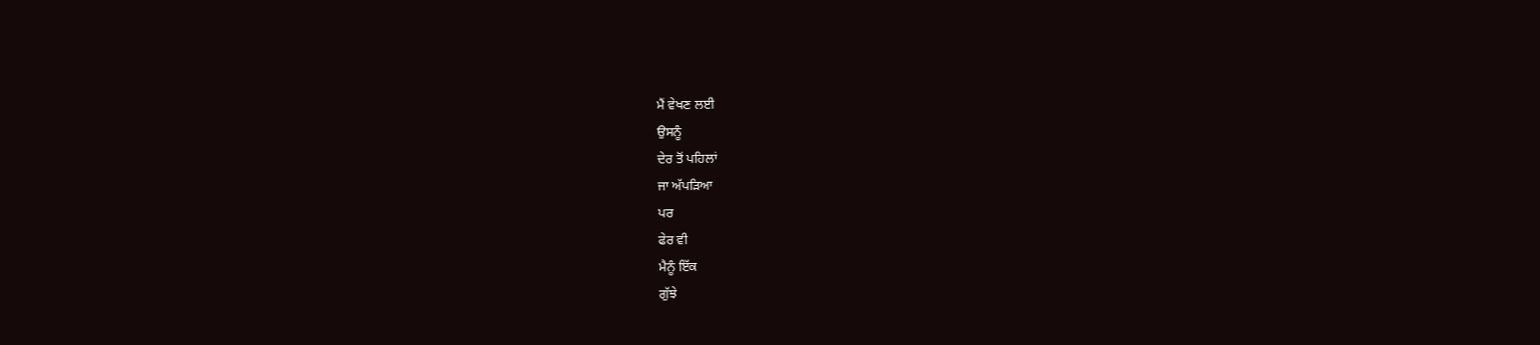ਮੈਂ ਵੇਖਣ ਲਈ
ਉਸਨੂੰ
ਦੇਰ ਤੋਂ ਪਹਿਲਾਂ
ਜਾ ਅੱਪੜਿਆ
ਪਰ
ਫੇਰ ਵੀ
ਮੈਨੂੰ ਇੱਕ
ਗੁੱਝੇ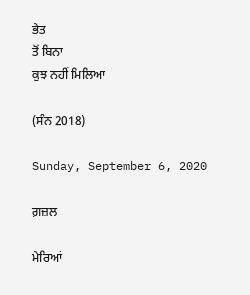ਭੇਤ
ਤੋਂ ਬਿਨਾ
ਕੁਝ ਨਹੀਂ ਮਿਲਿਆ

(ਸੰਨ 2018)

Sunday, September 6, 2020

ਗ਼ਜ਼ਲ

ਮੇਰਿਆਂ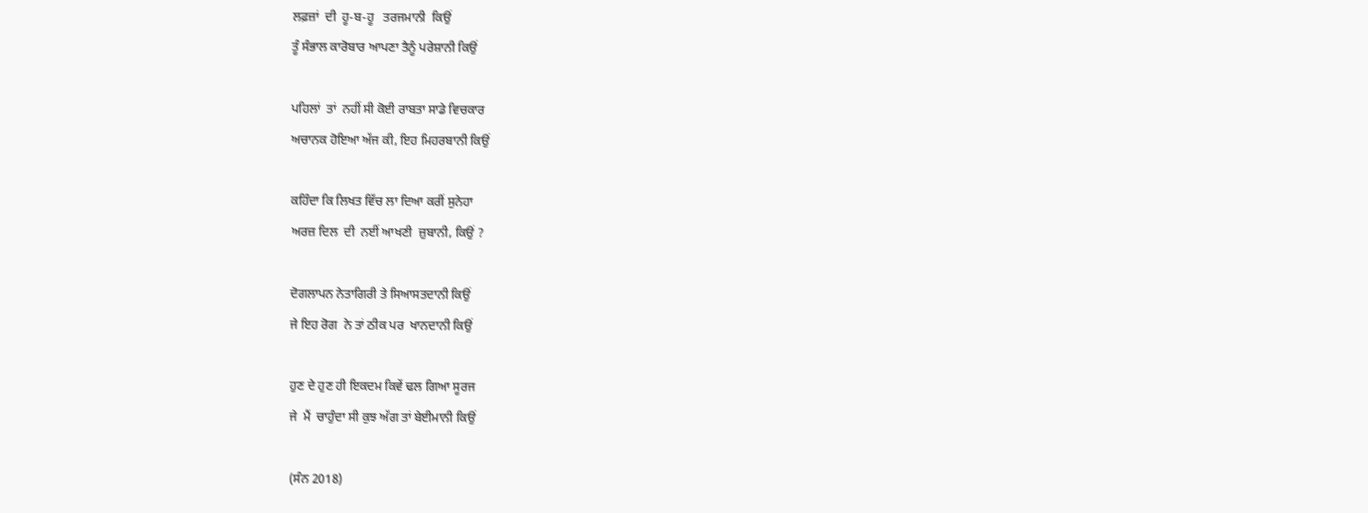ਲਫ਼ਜ਼ਾਂ  ਦੀ  ਹੂ-ਬ-ਹੂ   ਤਰਜਮਾਨੀ  ਕਿਉਂ
ਤੂੰ ਸੰਭਾਲ ਕਾਰੋਬਾਰ ਆਪਣਾ ਤੈਨੂੰ ਪਰੇਸ਼ਾਨੀ ਕਿਉਂ

ਪਹਿਲਾਂ  ਤਾਂ  ਨਹੀਂ ਸੀ ਕੋਈ ਰਾਬਤਾ ਸਾਡੇ ਵਿਚਕਾਰ
ਅਚਾਨਕ ਹੋਇਆ ਅੱਜ ਕੀ, ਇਹ ਮਿਹਰਬਾਨੀ ਕਿਉਂ

ਕਹਿੰਦਾ ਕਿ ਲਿਖਤ ਵਿੱਚ ਲਾ ਦਿਆ ਕਰੀਂ ਸੁਨੇਹਾ
ਅਰਜ਼ ਦਿਲ  ਦੀ  ਨਈਂ ਆਖਣੀ  ਜ਼ੁਬਾਨੀ, ਕਿਉਂ ?

ਦੋਗਲਾਪਨ ਨੇਤਾਗਿਰੀ ਤੇ ਸਿਆਸਤਦਾਨੀ ਕਿਉਂ
ਜੇ ਇਹ ਰੋਗ  ਨੇ ਤਾਂ ਠੀਕ ਪਰ  ਖਾਨਦਾਨੀ ਕਿਉਂ

ਹੁਣ ਦੇ ਹੁਣ ਹੀ ਇਕਦਮ ਕਿਵੇਂ ਢਲ ਗਿਆ ਸੂਰਜ
ਜੇ  ਮੈਂ  ਚਾਹੁੰਦਾ ਸੀ ਕੁਝ ਅੱਗ ਤਾਂ ਬੇਈਮਾਨੀ ਕਿਉਂ

(ਸੰਨ 2018)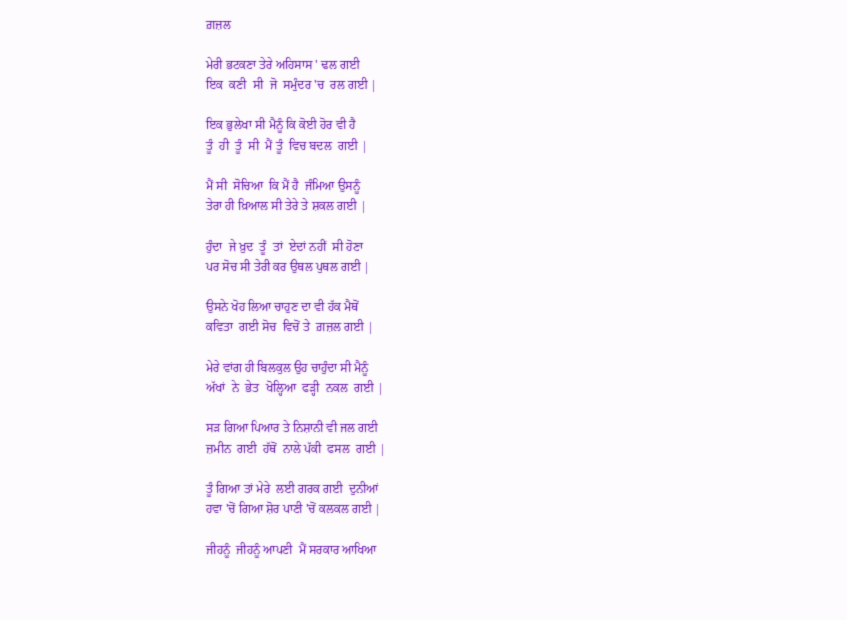ਗ਼ਜ਼ਲ

ਮੇਰੀ ਭਟਕਣਾ ਤੇਰੇ ਅਹਿਸਾਸ ' ਢਲ ਗਈ
ਇਕ  ਕਣੀ  ਸੀ  ਜੋ  ਸਮੁੰਦਰ 'ਚ  ਰਲ ਗਈ |

ਇਕ ਭੁਲੇਖਾ ਸੀ ਮੈਨੂੰ ਕਿ ਕੋਈ ਹੋਰ ਵੀ ਹੈ
ਤੂੰ  ਹੀ  ਤੂੰ  ਸੀ  ਮੈਂ ਤੂੰ  ਵਿਚ ਬਦਲ  ਗਈ |

ਮੈਂ ਸੀ  ਸੋਚਿਆ  ਕਿ ਮੈਂ ਹੈ  ਜੰਮਿਆ ਉਸਨੂੰ
ਤੇਰਾ ਹੀ ਖ਼ਿਆਲ ਸੀ ਤੇਰੇ ਤੇ ਸ਼ਕਲ ਗਈ |

ਹੁੰਦਾ  ਜੇ ਖ਼ੁਦ  ਤੂੰ  ਤਾਂ  ਏਦਾਂ ਨਹੀਂ  ਸੀ ਹੋਣਾ
ਪਰ ਸੋਚ ਸੀ ਤੇਰੀ ਕਰ ਉਥਲ ਪੁਥਲ ਗਈ |

ਉਸਨੇ ਖੋਹ ਲਿਆ ਚਾਹੁਣ ਦਾ ਵੀ ਹੱਕ ਮੈਥੋਂ
ਕਵਿਤਾ  ਗਈ ਸੋਚ  ਵਿਚੋਂ ਤੇ  ਗ਼ਜ਼ਲ ਗਈ |

ਮੇਰੇ ਵਾਂਗ ਹੀ ਬਿਲਕੁਲ ਉਹ ਚਾਹੁੰਦਾ ਸੀ ਮੈਨੂੰ
ਅੱਖਾਂ  ਨੇ  ਭੇਤ  ਖੋਲ੍ਹਿਆ  ਫੜ੍ਹੀ  ਨਕਲ  ਗਈ |

ਸੜ ਗਿਆ ਪਿਆਰ ਤੇ ਨਿਸ਼ਾਨੀ ਵੀ ਜਲ ਗਈ
ਜ਼ਮੀਨ  ਗਈ  ਹੱਥੋਂ  ਨਾਲੇ ਪੱਕੀ  ਫਸਲ  ਗਈ |

ਤੂੰ ਗਿਆ ਤਾਂ ਮੇਰੇ  ਲਈ ਗਰਕ ਗਈ  ਦੁਨੀਆਂ
ਹਵਾ 'ਚੋਂ ਗਿਆ ਸ਼ੋਰ ਪਾਣੀ 'ਚੋਂ ਕਲਕਲ ਗਈ |

ਜੀਹਨੂੰ  ਜੀਹਨੂੰ ਆਪਣੀ  ਮੈਂ ਸਰਕਾਰ ਆਖਿਆ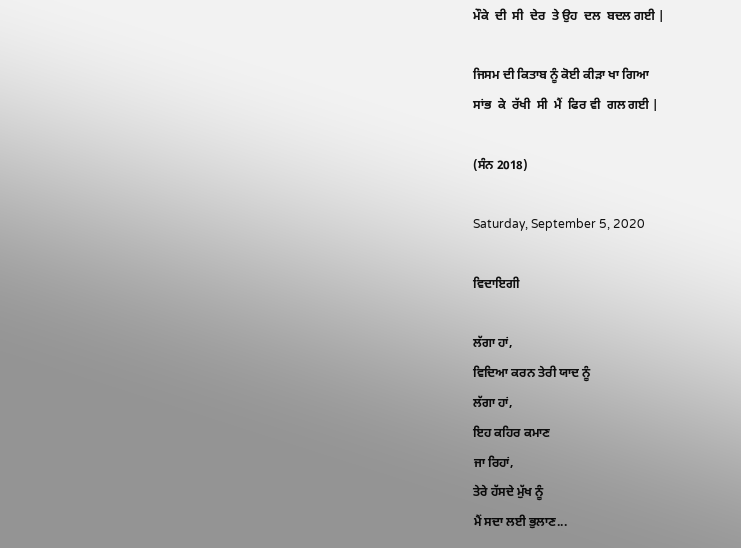ਮੌਕੇ  ਦੀ  ਸੀ  ਦੇਰ  ਤੇ ਉਹ  ਦਲ  ਬਦਲ ਗਈ |

ਜਿਸਮ ਦੀ ਕਿਤਾਬ ਨੂੰ ਕੋਈ ਕੀੜਾ ਖਾ ਗਿਆ
ਸਾਂਭ  ਕੇ  ਰੱਖੀ  ਸੀ  ਮੈਂ  ਫਿਰ ਵੀ  ਗਲ ਗਈ |

(ਸੰਨ 2018)

Saturday, September 5, 2020

ਵਿਦਾਇਗੀ

ਲੱਗਾ ਹਾਂ,
ਵਿਦਿਆ ਕਰਨ ਤੇਰੀ ਯਾਦ ਨੂੰ
ਲੱਗਾ ਹਾਂ,
ਇਹ ਕਹਿਰ ਕਮਾਣ
ਜਾ ਰਿਹਾਂ,
ਤੇਰੇ ਹੱਸਦੇ ਮੁੱਖ ਨੂੰ
ਮੈਂ ਸਦਾ ਲਈ ਭੁਲਾਣ...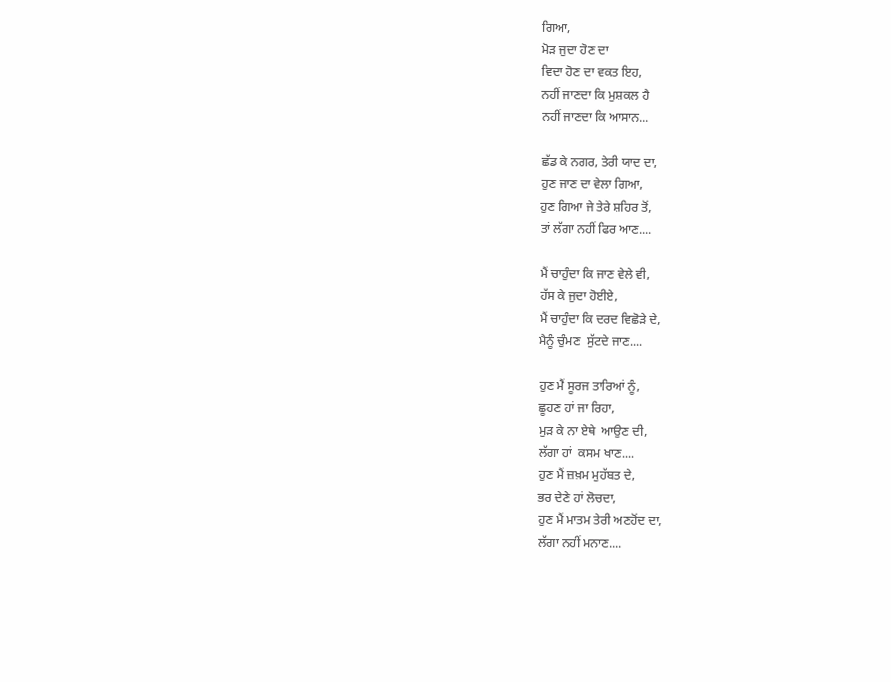ਗਿਆ,
ਮੋੜ ਜੁਦਾ ਹੋਣ ਦਾ
ਵਿਦਾ ਹੋਣ ਦਾ ਵਕਤ ਇਹ,
ਨਹੀਂ ਜਾਣਦਾ ਕਿ ਮੁਸ਼ਕਲ ਹੈ
ਨਹੀਂ ਜਾਣਦਾ ਕਿ ਆਸਾਨ...

ਛੱਡ ਕੇ ਨਗਰ, ਤੇਰੀ ਯਾਦ ਦਾ,
ਹੁਣ ਜਾਣ ਦਾ ਵੇਲਾ ਗਿਆ,
ਹੁਣ ਗਿਆ ਜੇ ਤੇਰੇ ਸ਼ਹਿਰ ਤੋਂ,
ਤਾਂ ਲੱਗਾ ਨਹੀਂ ਫਿਰ ਆਣ....

ਮੈਂ ਚਾਹੁੰਦਾ ਕਿ ਜਾਣ ਵੇਲੇ ਵੀ,
ਹੱਸ ਕੇ ਜੁਦਾ ਹੋਈਏ,
ਮੈਂ ਚਾਹੁੰਦਾ ਕਿ ਦਰਦ ਵਿਛੋੜੇ ਦੇ,
ਮੈਨੂੰ ਚੁੰਮਣ  ਸੁੱਟਦੇ ਜਾਣ....

ਹੁਣ ਮੈਂ ਸੂਰਜ ਤਾਰਿਆਂ ਨੂੰ,
ਛੂਹਣ ਹਾਂ ਜਾ ਰਿਹਾ,
ਮੁੜ ਕੇ ਨਾ ਏਥੇ  ਆਉਣ ਦੀ,
ਲੱਗਾ ਹਾਂ  ਕਸਮ ਖਾਣ....
ਹੁਣ ਮੈਂ ਜ਼ਖ਼ਮ ਮੁਹੱਬਤ ਦੇ,
ਭਰ ਦੇਣੇ ਹਾਂ ਲੋਚਦਾ,
ਹੁਣ ਮੈਂ ਮਾਤਮ ਤੇਰੀ ਅਣਹੋਂਦ ਦਾ,
ਲੱਗਾ ਨਹੀਂ ਮਨਾਣ....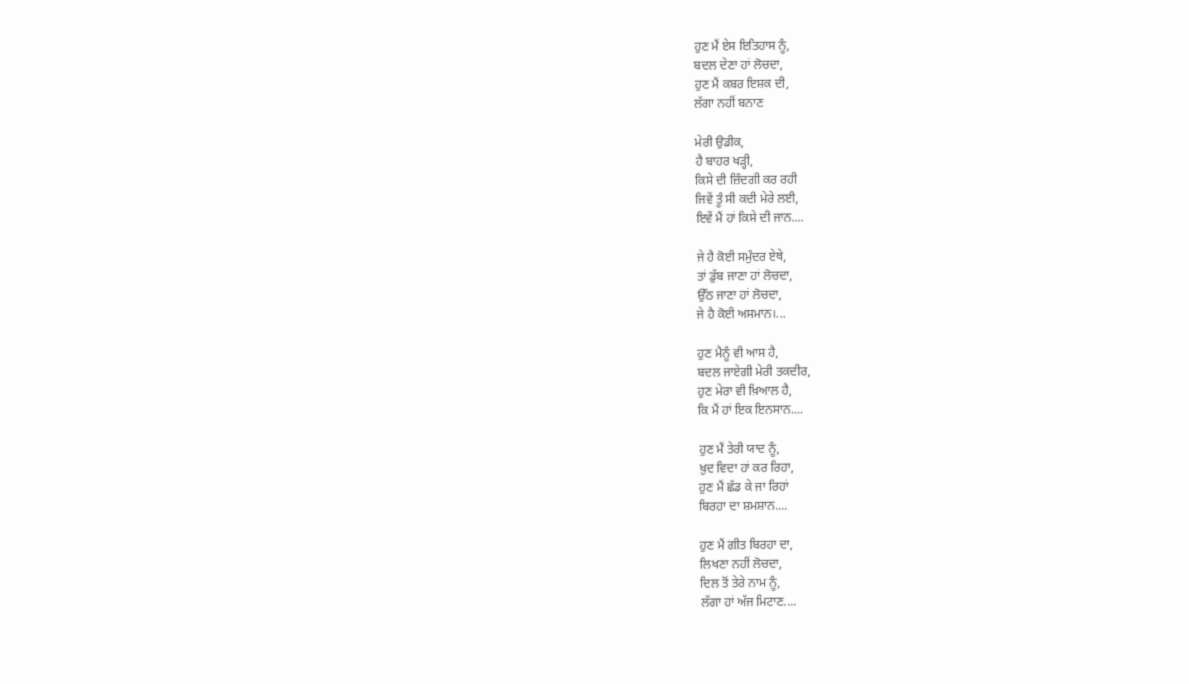ਹੁਣ ਮੈਂ ਏਸ ਇਤਿਹਾਸ ਨੂੰ,
ਬਦਲ ਦੇਣਾ ਹਾਂ ਲੋਚਦਾ,
ਹੁਣ ਮੈਂ ਕਬਰ ਇਸ਼ਕ ਦੀ,
ਲੱਗਾ ਨਹੀਂ ਬਨਾਣ

ਮੇਰੀ ਉਡੀਕ,
ਹੈ ਬਾਹਰ ਖੜ੍ਹੀ,
ਕਿਸੇ ਦੀ ਜ਼ਿੰਦਗੀ ਕਰ ਰਹੀ
ਜਿਵੇਂ ਤੂੰ ਸੀ ਕਦੀ ਮੇਰੇ ਲਈ,
ਇਵੇਂ ਮੈਂ ਹਾਂ ਕਿਸੇ ਦੀ ਜਾਨ....

ਜੇ ਹੈ ਕੋਈ ਸਮੁੰਦਰ ਏਥੇ,
ਤਾਂ ਡੁੱਬ ਜਾਣਾ ਹਾਂ ਲੋਚਦਾ,
ਉੱਠ ਜਾਣਾ ਹਾਂ ਲੋਚਦਾ,
ਜੇ ਹੈ ਕੋਈ ਅਸਮਾਨ।...

ਹੁਣ ਮੈਨੂੰ ਵੀ ਆਸ ਹੈ,
ਬਦਲ ਜਾਏਗੀ ਮੇਰੀ ਤਕਦੀਰ,
ਹੁਣ ਮੇਰਾ ਵੀ ਖ਼ਿਆਲ ਹੈ,
ਕਿ ਮੈਂ ਹਾਂ ਇਕ ਇਨਸਾਨ....

ਹੁਣ ਮੈਂ ਤੇਰੀ ਯਾਦ ਨੂੰ,
ਖ਼ੁਦ ਵਿਦਾ ਹਾਂ ਕਰ ਰਿਹਾ,
ਹੁਣ ਮੈਂ ਛੱਡ ਕੇ ਜਾ ਰਿਹਾਂ
ਬਿਰਹਾ ਦਾ ਸ਼ਮਸ਼ਾਨ....

ਹੁਣ ਮੈਂ ਗੀਤ ਬਿਰਹਾ ਦਾ,
ਲਿਖਣਾ ਨਹੀਂ ਲੋਚਦਾ,
ਦਿਲ ਤੋਂ ਤੇਰੇ ਨਾਮ ਨੂੰ,
ਲੱਗਾ ਹਾਂ ਅੱਜ ਮਿਟਾਣ....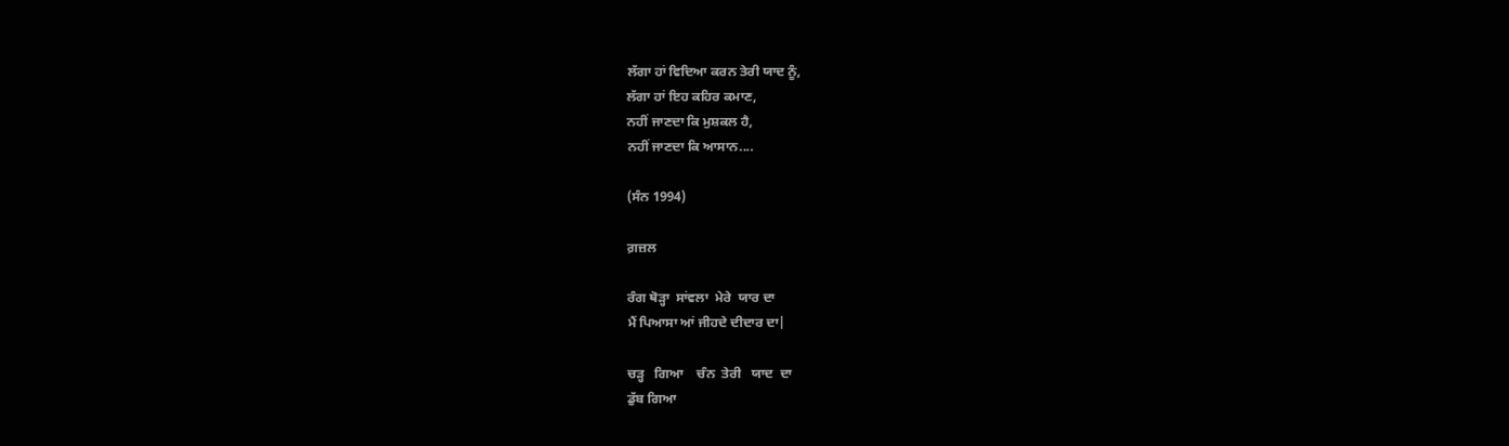ਲੱਗਾ ਹਾਂ ਵਿਦਿਆ ਕਰਨ ਤੇਰੀ ਯਾਦ ਨੂੰ,
ਲੱਗਾ ਹਾਂ ਇਹ ਕਹਿਰ ਕਮਾਣ,
ਨਹੀਂ ਜਾਣਦਾ ਕਿ ਮੁਸ਼ਕਲ ਹੈ,
ਨਹੀਂ ਜਾਣਦਾ ਕਿ ਆਸਾਨ....

(ਸੰਨ 1994)

ਗ਼ਜ਼ਲ

ਰੰਗ ਥੋੜ੍ਹਾ  ਸਾਂਵਲਾ  ਮੇਰੇ  ਯਾਰ ਦਾ
ਮੈਂ ਪਿਆਸਾ ਆਂ ਜੀਹਦੇ ਦੀਦਾਰ ਦਾ|

ਚੜ੍ਹ   ਗਿਆ    ਚੰਨ  ਤੇਰੀ   ਯਾਦ  ਦਾ
ਡੁੱਬ ਗਿਆ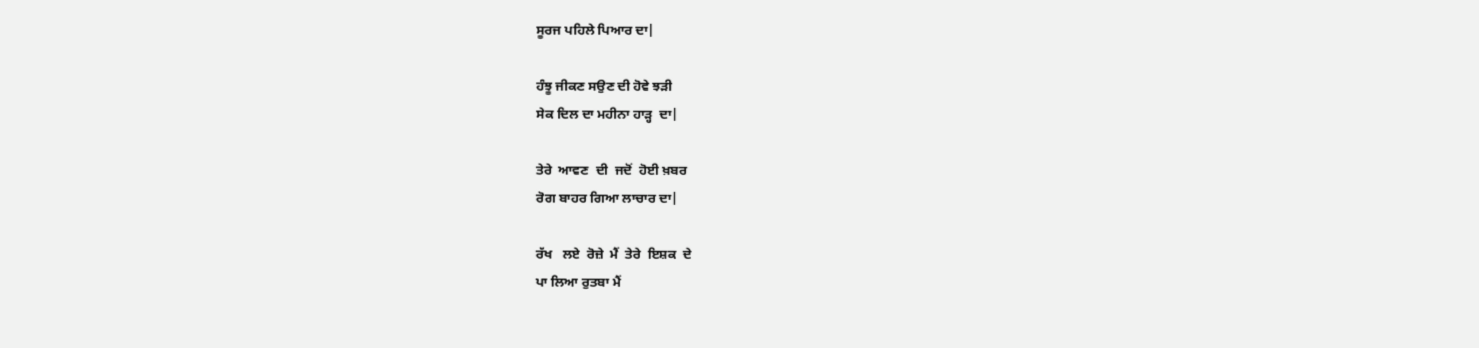ਸੂਰਜ ਪਹਿਲੇ ਪਿਆਰ ਦਾ|

ਹੰਝੂ ਜੀਕਣ ਸਉਣ ਦੀ ਹੋਵੇ ਝੜੀ
ਸੇਕ ਦਿਲ ਦਾ ਮਹੀਨਾ ਹਾੜ੍ਹ  ਦਾ|

ਤੇਰੇ  ਆਵਣ  ਦੀ  ਜਦੋਂ  ਹੋਈ ਖ਼ਬਰ
ਰੋਗ ਬਾਹਰ ਗਿਆ ਲਾਚਾਰ ਦਾ|

ਰੱਖ   ਲਏ  ਰੋਜ਼ੇ  ਮੈਂ  ਤੇਰੇ  ਇਸ਼ਕ  ਦੇ
ਪਾ ਲਿਆ ਰੁਤਬਾ ਮੈਂ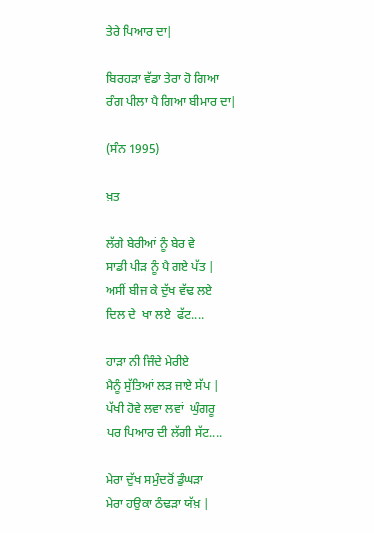ਤੇਰੇ ਪਿਆਰ ਦਾ|

ਬਿਰਹੜਾ ਵੱਡਾ ਤੇਰਾ ਹੋ ਗਿਆ
ਰੰਗ ਪੀਲਾ ਪੈ ਗਿਆ ਬੀਮਾਰ ਦਾ|

(ਸੰਨ 1995)

ਖ਼ਤ

ਲੱਗੇ ਬੇਰੀਆਂ ਨੂੰ ਬੇਰ ਵੇ
ਸਾਡੀ ਪੀੜ ਨੂੰ ਪੈ ਗਏ ਪੱਤ |
ਅਸੀਂ ਬੀਜ ਕੇ ਦੁੱਖ ਵੱਢ ਲਏ
ਦਿਲ ਦੇ  ਖਾ ਲਏ  ਫੱਟ....

ਹਾੜਾ ਨੀ ਜਿੰਦੇ ਮੇਰੀਏ
ਮੈਨੂੰ ਸੁੱਤਿਆਂ ਲੜ ਜਾਏ ਸੱਪ |
ਪੱਖੀ ਹੋਵੇ ਲਵਾ ਲਵਾਂ  ਘੁੰਗਰੂ
ਪਰ ਪਿਆਰ ਦੀ ਲੱਗੀ ਸੱਟ....

ਮੇਰਾ ਦੁੱਖ ਸਮੁੰਦਰੋਂ ਡੁੰਘੜਾ
ਮੇਰਾ ਹਉਕਾ ਠੰਢੜਾ ਯੱਖ਼ |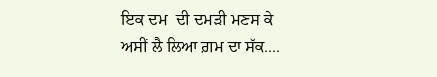ਇਕ ਦਮ  ਦੀ ਦਮੜੀ ਮਣਸ ਕੇ
ਅਸੀਂ ਲੈ ਲਿਆ ਗ਼ਮ ਦਾ ਸੱਕ....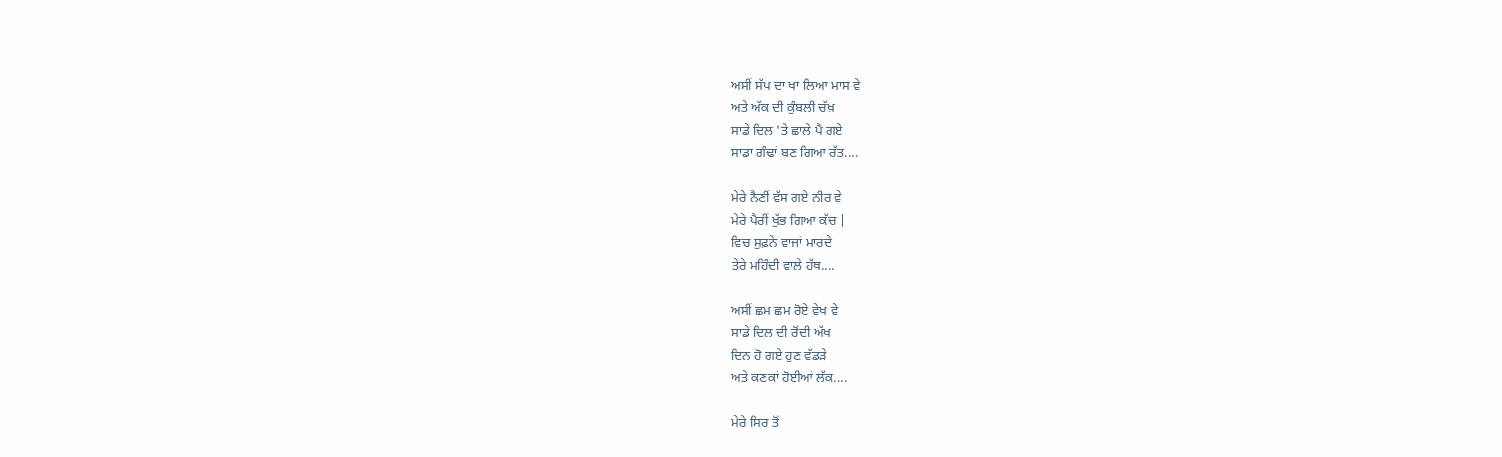ਅਸੀਂ ਸੱਪ ਦਾ ਖਾ ਲਿਆ ਮਾਸ ਵੇ
ਅਤੇ ਅੱਕ ਦੀ ਕੁੰਬਲੀ ਚੱਖ਼
ਸਾਡੇ ਦਿਲ 'ਤੇ ਛਾਲੇ ਪੈ ਗਏ
ਸਾਡਾ ਗੰਢਾਂ ਬਣ ਗਿਆ ਰੱਤ....

ਮੇਰੇ ਨੈਣੀਂ ਵੱਸ ਗਏ ਨੀਰ ਵੇ
ਮੇਰੇ ਪੈਰੀਂ ਖੁੱਭ ਗਿਆ ਕੱਚ |
ਵਿਚ ਸੁਫ਼ਨੇ ਵਾਜਾਂ ਮਾਰਦੇ
ਤੇਰੇ ਮਹਿੰਦੀ ਵਾਲੇ ਹੱਥ....

ਅਸੀਂ ਛਮ ਛਮ ਰੋਏ ਵੇਖ ਵੇ
ਸਾਡੇ ਦਿਲ ਦੀ ਰੋਂਦੀ ਅੱਖ
ਦਿਨ ਹੋ ਗਏ ਹੁਣ ਵੱਡੜੇ
ਅਤੇ ਕਣਕਾਂ ਹੋਈਆਂ ਲੱਕ....

ਮੇਰੇ ਸਿਰ ਤੋਂ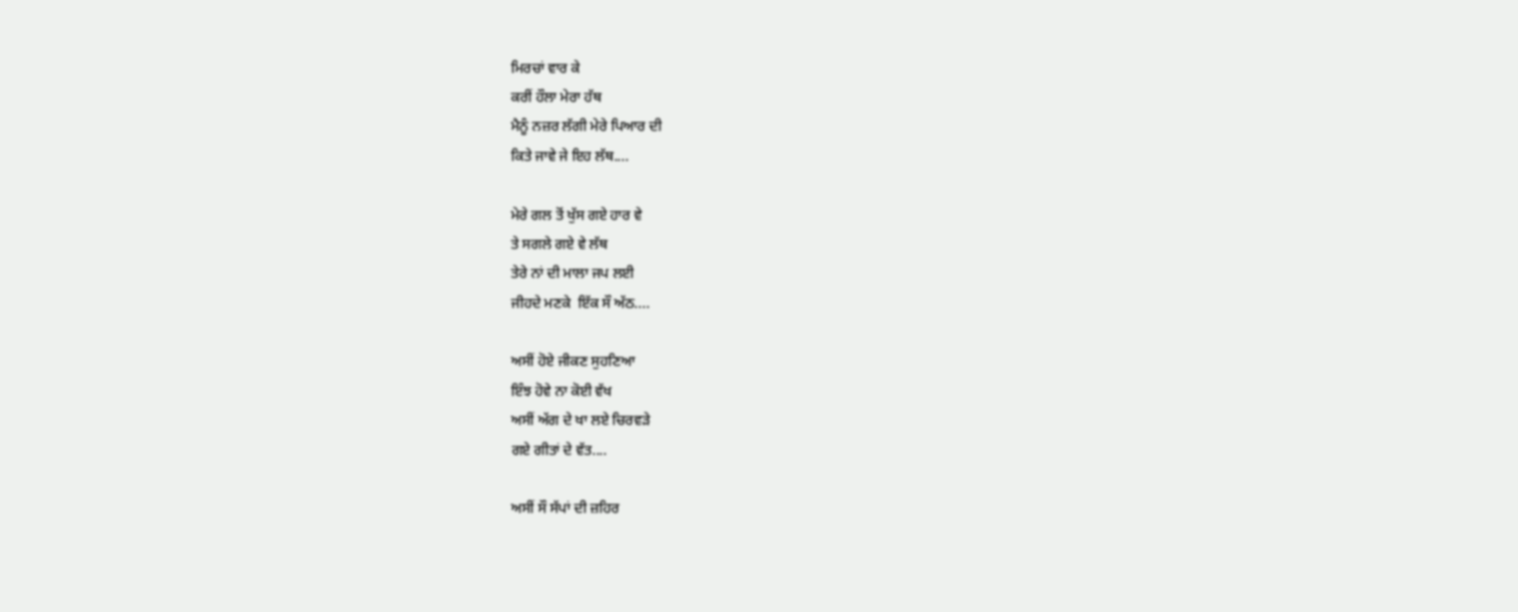ਮਿਰਚਾਂ ਵਾਰ ਕੇ
ਕਰੀਂ ਹੌਲਾ ਮੇਰਾ ਹੱਥ
ਮੈਨੂੰ ਨਜ਼ਰ ਲੱਗੀ ਮੇਰੇ ਪਿਆਰ ਦੀ
ਕਿਤੇ ਜਾਵੇ ਜੇ ਇਹ ਲੱਥ....

ਮੇਰੇ ਗਲ ਤੋਂ ਖੁੱਸ ਗਏ ਹਾਰ ਵੇ
ਤੇ ਸਗਲੇ ਗਏ ਵੇ ਲੱਥ
ਤੇਰੇ ਨਾਂ ਦੀ ਮਾਲਾ ਜਪ ਲਈ
ਜੀਹਦੇ ਮਣਕੇ  ਇੱਕ ਸੌ ਅੱਠ....

ਅਸੀਂ ਹੋਏ ਜੀਕਣ ਸੁਹਣਿਆ
ਇੰਝ ਹੋਵੇ ਨਾ ਕੋਈ ਵੱਖ
ਅਸੀਂ ਅੱਗ ਦੇ ਖਾ ਲਏ ਚਿਰਵੜੇ
ਗਏ ਗੀਤਾਂ ਦੇ ਵੱਤ....

ਅਸੀਂ ਸੌ ਸੱਪਾਂ ਦੀ ਜ਼ਹਿਰ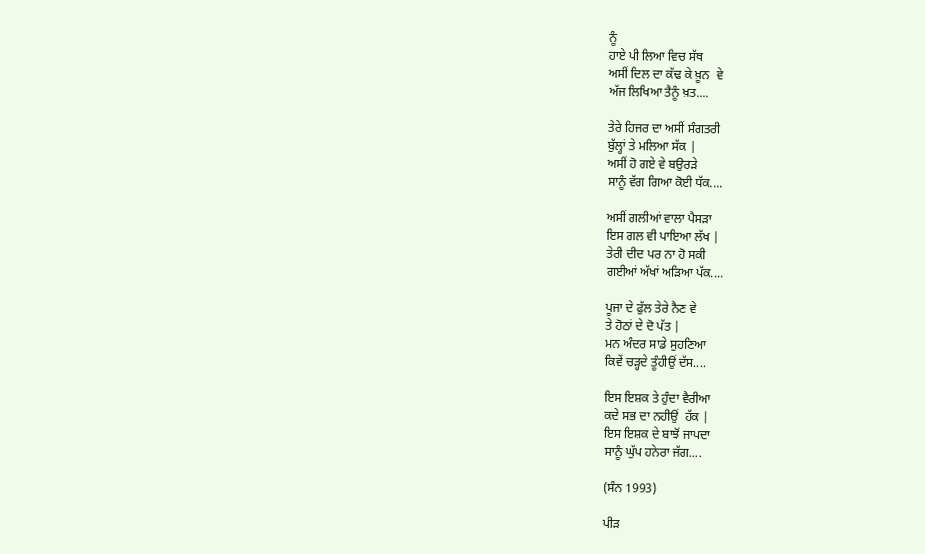ਨੂੰ
ਹਾਏ ਪੀ ਲਿਆ ਵਿਚ ਸੱਥ
ਅਸੀਂ ਦਿਲ ਦਾ ਕੱਢ ਕੇ ਖ਼ੂਨ  ਵੇ
ਅੱਜ ਲਿਖਿਆ ਤੈਨੂੰ ਖ਼ਤ....

ਤੇਰੇ ਹਿਜਰ ਦਾ ਅਸੀਂ ਸੰਗਤਰੀ
ਬੁੱਲ੍ਹਾਂ ਤੇ ਮਲਿਆ ਸੱਕ |
ਅਸੀਂ ਹੋ ਗਏ ਵੇ ਬਉਰੜੇ
ਸਾਨੂੰ ਵੱਗ ਗਿਆ ਕੋਈ ਧੱਕ....

ਅਸੀਂ ਗਲੀਆਂ ਵਾਲਾ ਪੈਸੜਾ
ਇਸ ਗਲ ਵੀ ਪਾਇਆ ਲੱਖ |
ਤੇਰੀ ਦੀਦ ਪਰ ਨਾ ਹੋ ਸਕੀ
ਗਈਆਂ ਅੱਖਾਂ ਅੜਿਆ ਪੱਕ....

ਪੂਜਾ ਦੇ ਫੁੱਲ ਤੇਰੇ ਨੈਣ ਵੇ
ਤੇ ਹੋਠਾਂ ਦੇ ਦੋ ਪੱਤ |
ਮਨ ਅੰਦਰ ਸਾਡੇ ਸੁਹਣਿਆ
ਕਿਵੇਂ ਚੜ੍ਹਦੇ ਤੂੰਹੀਉਂ ਦੱਸ....

ਇਸ ਇਸ਼ਕ ਤੇ ਹੁੰਦਾ ਵੈਰੀਆ
ਕਦੇ ਸਭ ਦਾ ਨਹੀਉਂ  ਹੱਕ |
ਇਸ ਇਸ਼ਕ ਦੇ ਬਾਝੋਂ ਜਾਪਦਾ
ਸਾਨੂੰ ਘੁੱਪ ਹਨੇਰਾ ਜੱਗ....

(ਸੰਨ 1993)

ਪੀੜ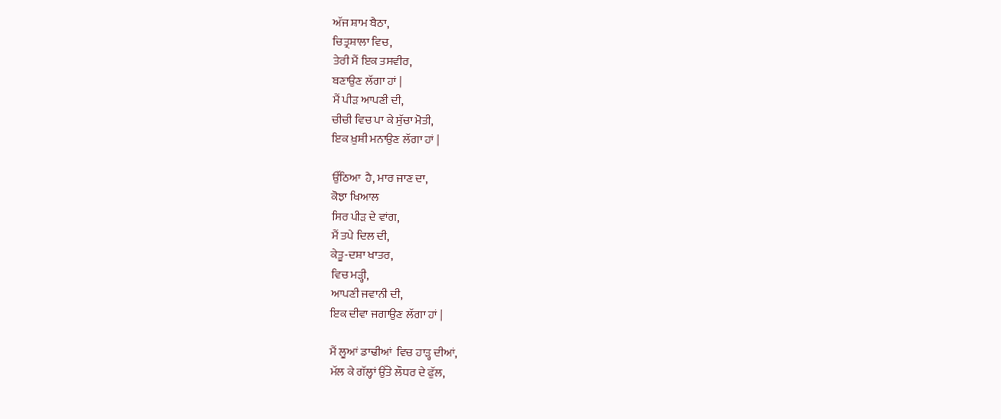ਅੱਜ ਸ਼ਾਮ ਬੈਠਾ,
ਚਿਤ੍ਰਸ਼ਾਲਾ ਵਿਚ,
ਤੇਰੀ ਮੈਂ ਇਕ ਤਸਵੀਰ,
ਬਣਾਉਣ ਲੱਗਾ ਹਾਂ |
ਮੈਂ ਪੀੜ ਆਪਣੀ ਦੀ,
ਚੀਚੀ ਵਿਚ ਪਾ ਕੇ ਸੁੱਚਾ ਮੋਤੀ,
ਇਕ ਖ਼ੁਸ਼ੀ ਮਨਾਉਣ ਲੱਗਾ ਹਾਂ |

ਉੱਠਿਆ  ਹੈ, ਮਾਰ ਜਾਣ ਦਾ,
ਕੋਝਾ ਖਿਆਲ
ਸਿਰ ਪੀੜ ਦੇ ਵਾਂਗ,
ਮੈਂ ਤਪੇ ਦਿਲ ਦੀ,
ਕੇਤੂ-ਦਸ਼ਾ ਖਾਤਰ,
ਵਿਚ ਮੜ੍ਹੀ,
ਆਪਣੀ ਜਵਾਨੀ ਦੀ,
ਇਕ ਦੀਵਾ ਜਗਾਉਣ ਲੱਗਾ ਹਾਂ |

ਮੈਂ ਲੂਆਂ ਡਾਢੀਆਂ  ਵਿਚ ਹਾੜ੍ਹ ਦੀਆਂ,
ਮੱਲ ਕੇ ਗੱਲ੍ਹਾਂ ਉੱਤੇ ਲੌਧਰ ਦੇ ਫੁੱਲ,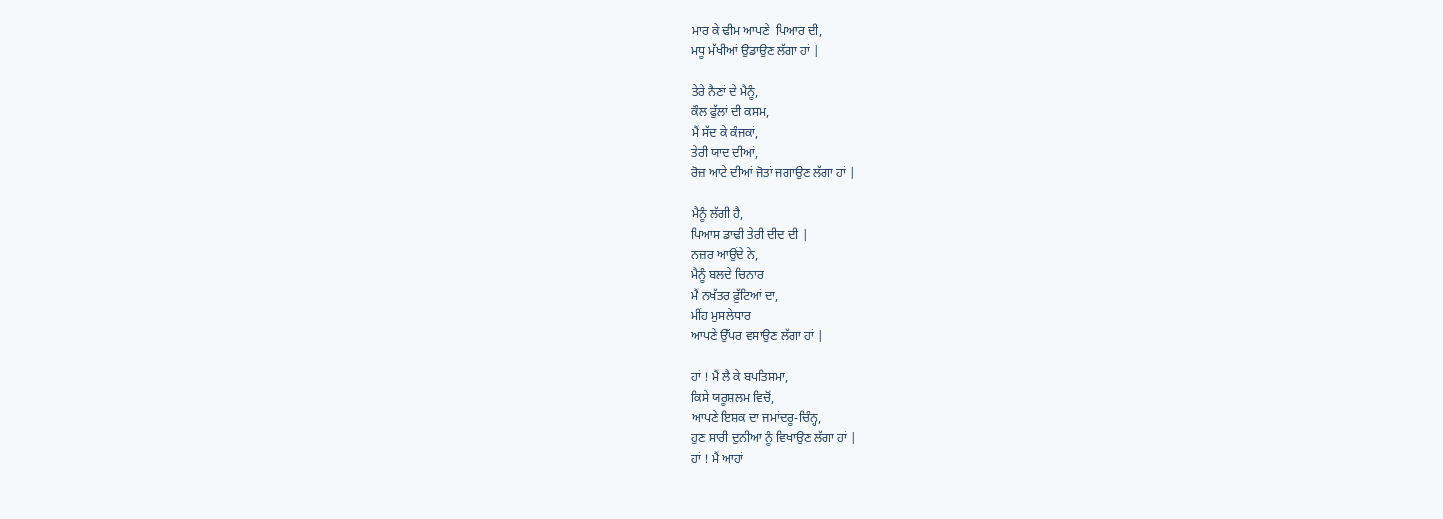ਮਾਰ ਕੇ ਢੀਮ ਆਪਣੇ  ਪਿਆਰ ਦੀ,
ਮਧੂ ਮੱਖੀਆਂ ਉਡਾਉਣ ਲੱਗਾ ਹਾਂ |

ਤੇਰੇ ਨੈਣਾਂ ਦੇ ਮੈਨੂੰ,
ਕੌਲ ਫੁੱਲਾਂ ਦੀ ਕਸਮ,
ਮੈਂ ਸੱਦ ਕੇ ਕੰਜਕਾਂ,
ਤੇਰੀ ਯਾਦ ਦੀਆਂ,
ਰੋਜ਼ ਆਟੇ ਦੀਆਂ ਜੋਤਾਂ ਜਗਾਉਣ ਲੱਗਾ ਹਾਂ |

ਮੈਨੂੰ ਲੱਗੀ ਹੈ,
ਪਿਆਸ ਡਾਢੀ ਤੇਰੀ ਦੀਦ ਦੀ |
ਨਜ਼ਰ ਆਉਂਦੇ ਨੇ,
ਮੈਨੂੰ ਬਲਦੇ ਚਿਨਾਰ
ਮੈਂ ਨਖੱਤਰ ਫ਼ੁੱਟਿਆਂ ਦਾ,
ਮੀਂਹ ਮੁਸਲੇਧਾਰ
ਆਪਣੇ ਉੱਪਰ ਵਸਾਉਣ ਲੱਗਾ ਹਾਂ |

ਹਾਂ ! ਮੈਂ ਲੈ ਕੇ ਬਪਤਿਸਮਾ,
ਕਿਸੇ ਯਰੂਸ਼ਲਮ ਵਿਚੋਂ,
ਆਪਣੇ ਇਸ਼ਕ ਦਾ ਜਮਾਂਦਰੂ-ਚਿੰਨ੍ਹ,
ਹੁਣ ਸਾਰੀ ਦੁਨੀਆ ਨੂੰ ਵਿਖਾਉਣ ਲੱਗਾ ਹਾਂ |
ਹਾਂ ! ਮੈਂ ਆਹਾਂ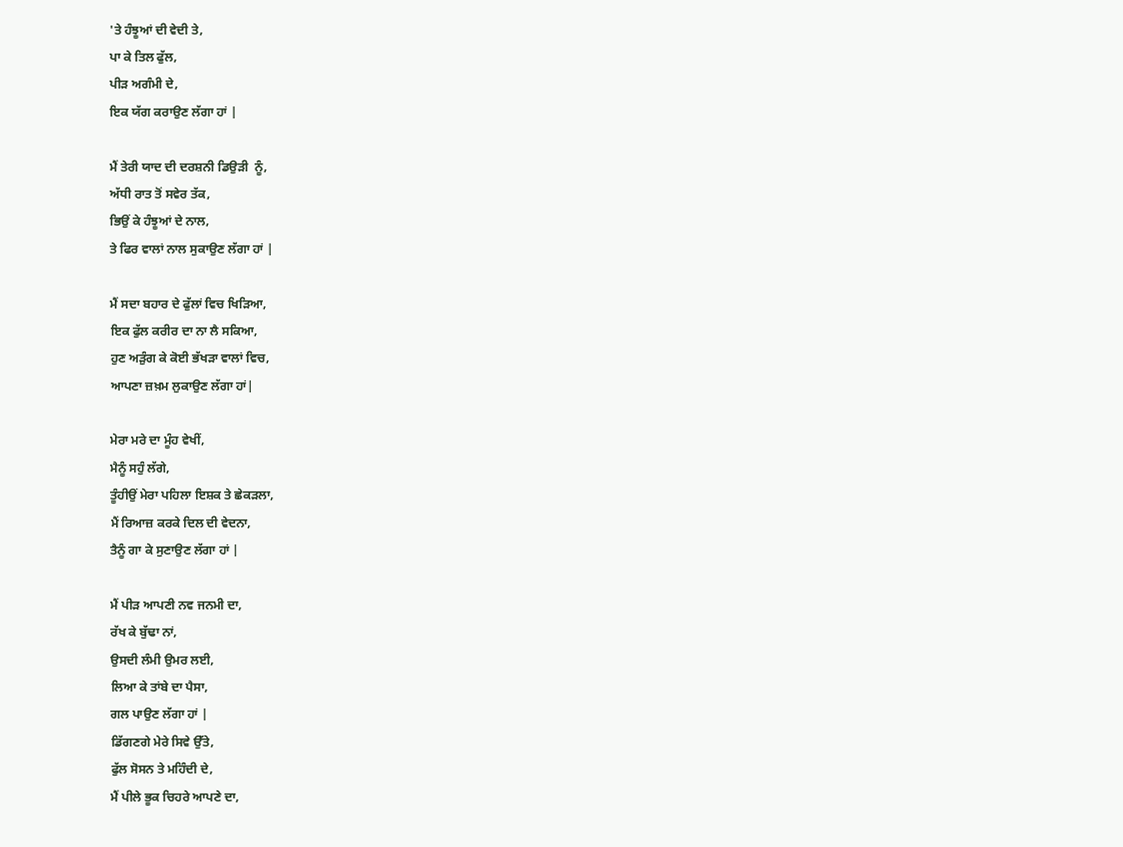'ਤੇ ਹੰਝੂਆਂ ਦੀ ਵੇਦੀ ਤੇ,
ਪਾ ਕੇ ਤਿਲ ਫੁੱਲ,
ਪੀੜ ਅਗੰਮੀ ਦੇ,
ਇਕ ਯੱਗ ਕਰਾਉਣ ਲੱਗਾ ਹਾਂ |

ਮੈਂ ਤੇਰੀ ਯਾਦ ਦੀ ਦਰਸ਼ਨੀ ਡਿਉੜੀ  ਨੂੰ,
ਅੱਧੀ ਰਾਤ ਤੋਂ ਸਵੇਰ ਤੱਕ,
ਭਿਉਂ ਕੇ ਹੰਝੂਆਂ ਦੇ ਨਾਲ,
ਤੇ ਫਿਰ ਵਾਲਾਂ ਨਾਲ ਸੁਕਾਉਣ ਲੱਗਾ ਹਾਂ |

ਮੈਂ ਸਦਾ ਬਹਾਰ ਦੇ ਫੁੱਲਾਂ ਵਿਚ ਖਿੜਿਆ,
ਇਕ ਫੁੱਲ ਕਰੀਰ ਦਾ ਨਾ ਲੈ ਸਕਿਆ,
ਹੁਣ ਅੜੁੰਗ ਕੇ ਕੋਈ ਭੱਖੜਾ ਵਾਲਾਂ ਵਿਚ,
ਆਪਣਾ ਜ਼ਖ਼ਮ ਲੁਕਾਉਣ ਲੱਗਾ ਹਾਂ|

ਮੇਰਾ ਮਰੇ ਦਾ ਮੂੰਹ ਵੇਖੀਂ,
ਮੈਨੂੰ ਸਹੁੰ ਲੱਗੇ,
ਤੂੰਹੀਉਂ ਮੇਰਾ ਪਹਿਲਾ ਇਸ਼ਕ ਤੇ ਛੇਕੜਲਾ,
ਮੈਂ ਰਿਆਜ਼ ਕਰਕੇ ਦਿਲ ਦੀ ਵੇਦਨਾ,
ਤੈਨੂੰ ਗਾ ਕੇ ਸੁਣਾਉਣ ਲੱਗਾ ਹਾਂ |

ਮੈਂ ਪੀੜ ਆਪਣੀ ਨਵ ਜਨਮੀ ਦਾ,
ਰੱਖ ਕੇ ਬੁੱਢਾ ਨਾਂ,
ਉਸਦੀ ਲੰਮੀ ਉਮਰ ਲਈ,
ਲਿਆ ਕੇ ਤਾਂਬੇ ਦਾ ਪੈਸਾ,
ਗਲ ਪਾਉਣ ਲੱਗਾ ਹਾਂ |
ਡਿੱਗਣਗੇ ਮੇਰੇ ਸਿਵੇ ਉੱਤੇ,
ਫੁੱਲ ਸੋਸਨ ਤੇ ਮਹਿੰਦੀ ਦੇ,
ਮੈਂ ਪੀਲੇ ਭੂਕ ਚਿਹਰੇ ਆਪਣੇ ਦਾ,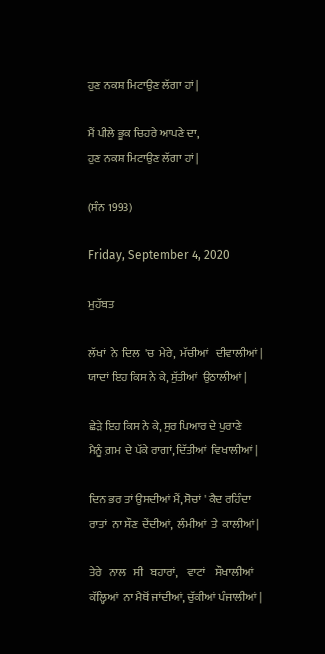ਹੁਣ ਨਕਸ਼ ਮਿਟਾਉਣ ਲੱਗਾ ਹਾਂ |

ਮੈਂ ਪੀਲੇ ਭੂਕ ਚਿਹਰੇ ਆਪਣੇ ਦਾ,
ਹੁਣ ਨਕਸ਼ ਮਿਟਾਉਣ ਲੱਗਾ ਹਾਂ |

(ਸੰਨ 1993)

Friday, September 4, 2020

ਮੁਹੱਬਤ

ਲੱਖਾਂ  ਨੇ  ਦਿਲ  'ਚ  ਮੇਰੇ,  ਮੱਚੀਆਂ   ਦੀਵਾਲੀਆਂ |
ਯਾਦਾਂ ਇਹ ਕਿਸ ਨੇ ਕੇ, ਸੁੱਤੀਆਂ  ਉਠਾਲੀਆਂ |

ਛੇੜੇ ਇਹ ਕਿਸ ਨੇ ਕੇ, ਸੁਰ ਪਿਆਰ ਦੇ ਪੁਰਾਣੇ
ਮੈਨੂੰ ਗ਼ਮ  ਦੇ ਪੱਕੇ ਰਾਗਾਂ, ਦਿੱਤੀਆਂ  ਵਿਖਾਲੀਆਂ |

ਦਿਨ ਭਰ ਤਾਂ ਉਸਦੀਆਂ ਮੈਂ, ਸੋਚਾਂ ' ਕੈਦ ਰਹਿੰਦਾ
ਰਾਤਾਂ  ਨਾ ਸੌਣ  ਦੇਂਦੀਆਂ,  ਲੰਮੀਆਂ  ਤੇ  ਕਾਲੀਆਂ |

ਤੇਰੇ   ਨਾਲ   ਸੀ   ਬਹਾਰਾਂ,    ਵਾਟਾਂ    ਸੌਖਾਲੀਆਂ
ਕੱਲ੍ਹਿਆਂ  ਨਾ ਮੈਥੋਂ ਜਾਂਦੀਆਂ, ਚੁੱਕੀਆਂ ਪੰਜਾਲੀਆਂ |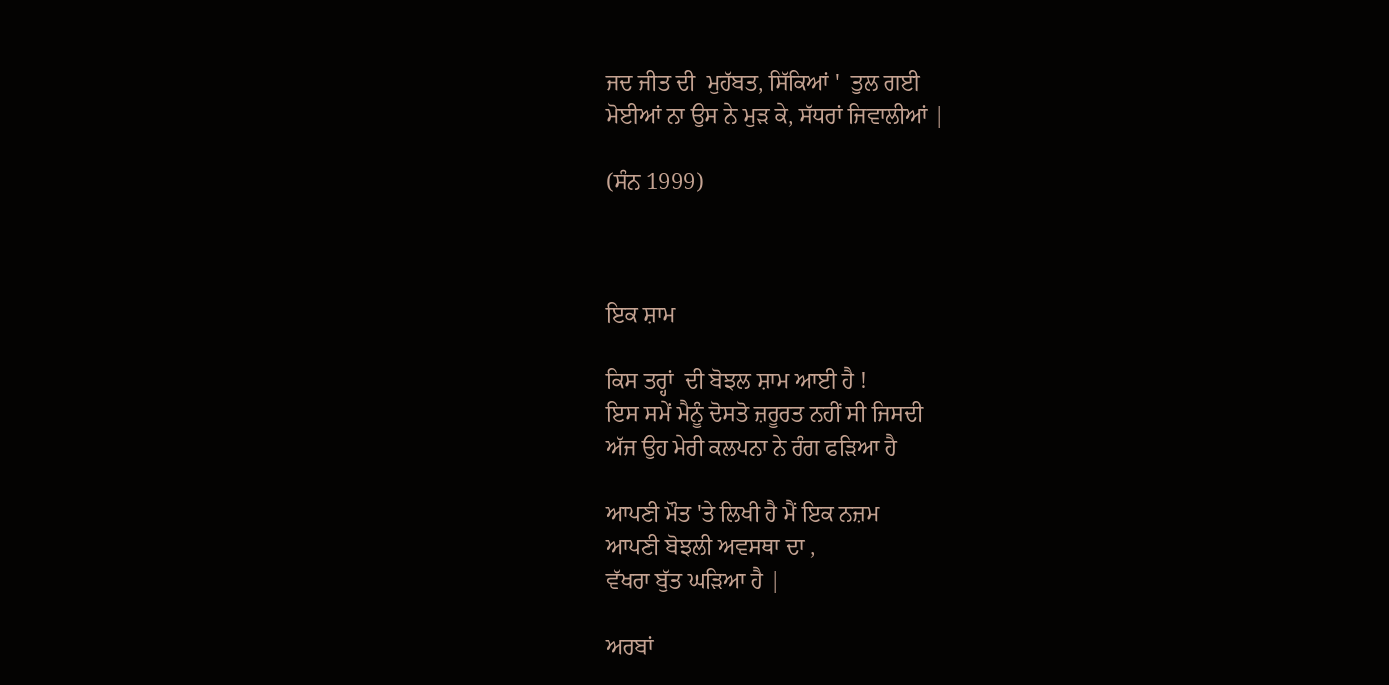ਜਦ ਜੀਤ ਦੀ  ਮੁਹੱਬਤ, ਸਿੱਕਿਆਂ '  ਤੁਲ ਗਈ
ਮੋਈਆਂ ਨਾ ਉਸ ਨੇ ਮੁੜ ਕੇ, ਸੱਧਰਾਂ ਜਿਵਾਲੀਆਂ |

(ਸੰਨ 1999)



ਇਕ ਸ਼ਾਮ

ਕਿਸ ਤਰ੍ਹਾਂ  ਦੀ ਬੋਝਲ ਸ਼ਾਮ ਆਈ ਹੈ !
ਇਸ ਸਮੇਂ ਮੈਨੂੰ ਦੋਸਤੋ ਜ਼ਰੂਰਤ ਨਹੀਂ ਸੀ ਜਿਸਦੀ
ਅੱਜ ਉਹ ਮੇਰੀ ਕਲਪਨਾ ਨੇ ਰੰਗ ਫੜਿਆ ਹੈ

ਆਪਣੀ ਮੌਤ 'ਤੇ ਲਿਖੀ ਹੈ ਮੈਂ ਇਕ ਨਜ਼ਮ
ਆਪਣੀ ਬੋਝਲੀ ਅਵਸਥਾ ਦਾ ,
ਵੱਖਰਾ ਬੁੱਤ ਘੜਿਆ ਹੈ |

ਅਰਬਾਂ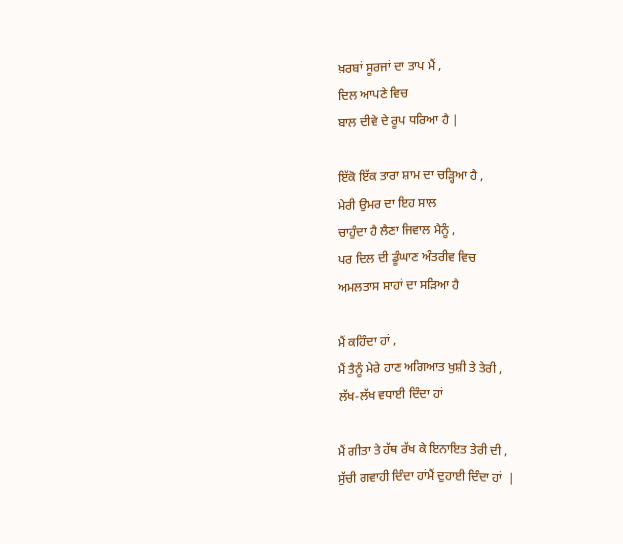ਖ਼ਰਬਾਂ ਸੂਰਜਾਂ ਦਾ ਤਾਪ ਮੈਂ ,
ਦਿਲ ਆਪਣੇ ਵਿਚ
ਬਾਲ ਦੀਵੇ ਦੇ ਰੂਪ ਧਰਿਆ ਹੈ |

ਇੱਕੋ ਇੱਕ ਤਾਰਾ ਸ਼ਾਮ ਦਾ ਚੜ੍ਹਿਆ ਹੈ ,
ਮੇਰੀ ਉਮਰ ਦਾ ਇਹ ਸਾਲ
ਚਾਹੁੰਦਾ ਹੈ ਲੈਣਾ ਜਿਵਾਲ ਮੈਨੂੰ ,
ਪਰ ਦਿਲ ਦੀ ਡੂੰਘਾਣ ਅੰਤਰੀਵ ਵਿਚ
ਅਮਲਤਾਸ ਸਾਹਾਂ ਦਾ ਸੜਿਆ ਹੈ

ਮੈਂ ਕਹਿੰਦਾ ਹਾਂ ,
ਮੈਂ ਤੈਨੂੰ ਮੇਰੇ ਹਾਣ ਅਗਿਆਤ ਖੁਸ਼ੀ ਤੇ ਤੇਰੀ ,
ਲੱਖ-ਲੱਖ ਵਧਾਈ ਦਿੰਦਾ ਹਾਂ

ਮੈਂ ਗੀਤਾ ਤੇ ਹੱਥ ਰੱਖ ਕੇ ਇਨਾਇਤ ਤੇਰੀ ਦੀ ,
ਸੁੱਚੀ ਗਵਾਹੀ ਦਿੰਦਾ ਹਾਂਮੈਂ ਦੁਹਾਈ ਦਿੰਦਾ ਹਾਂ  |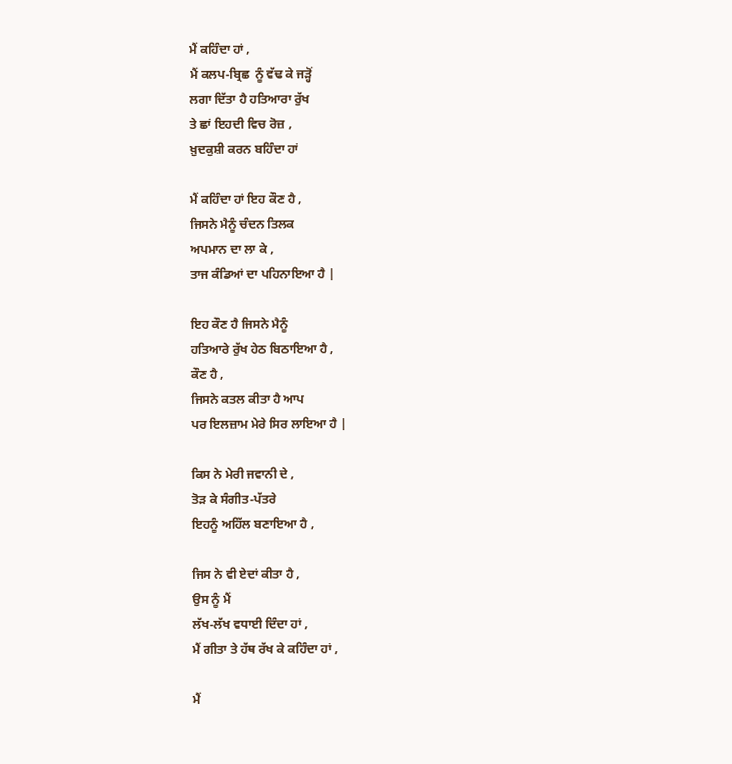ਮੈਂ ਕਹਿੰਦਾ ਹਾਂ ,
ਮੈਂ ਕਲਪ-ਬ੍ਰਿਛ  ਨੂੰ ਵੱਢ ਕੇ ਜੜ੍ਹੋਂ
ਲਗਾ ਦਿੱਤਾ ਹੈ ਹਤਿਆਰਾ ਰੁੱਖ
ਤੇ ਛਾਂ ਇਹਦੀ ਵਿਚ ਰੋਜ਼ ,
ਖ਼ੁਦਕੁਸ਼ੀ ਕਰਨ ਬਹਿੰਦਾ ਹਾਂ

ਮੈਂ ਕਹਿੰਦਾ ਹਾਂ ਇਹ ਕੌਣ ਹੈ ,
ਜਿਸਨੇ ਮੈਨੂੰ ਚੰਦਨ ਤਿਲਕ
ਅਪਮਾਨ ਦਾ ਲਾ ਕੇ ,
ਤਾਜ ਕੰਡਿਆਂ ਦਾ ਪਹਿਨਾਇਆ ਹੈ |

ਇਹ ਕੌਣ ਹੈ ਜਿਸਨੇ ਮੈਨੂੰ
ਹਤਿਆਰੇ ਰੁੱਖ ਹੇਠ ਬਿਠਾਇਆ ਹੈ ,
ਕੌਣ ਹੈ ,
ਜਿਸਨੇ ਕਤਲ ਕੀਤਾ ਹੈ ਆਪ
ਪਰ ਇਲਜ਼ਾਮ ਮੇਰੇ ਸਿਰ ਲਾਇਆ ਹੈ |

ਕਿਸ ਨੇ ਮੇਰੀ ਜਵਾਨੀ ਦੇ ,
ਤੋੜ ਕੇ ਸੰਗੀਤ-ਪੱਤਰੇ
ਇਹਨੂੰ ਅਹਿੱਲ ਬਣਾਇਆ ਹੈ ,

ਜਿਸ ਨੇ ਵੀ ਏਦਾਂ ਕੀਤਾ ਹੈ ,
ਉਸ ਨੂੰ ਮੈਂ
ਲੱਖ-ਲੱਖ ਵਧਾਈ ਦਿੰਦਾ ਹਾਂ ,
ਮੈਂ ਗੀਤਾ ਤੇ ਹੱਥ ਰੱਖ ਕੇ ਕਹਿੰਦਾ ਹਾਂ ,

ਮੈਂ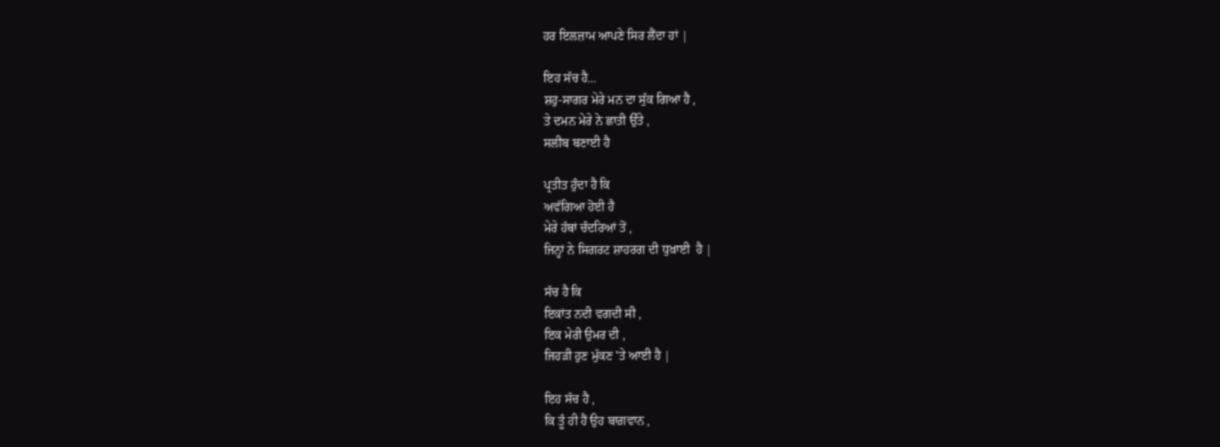ਹਰ ਇਲਜ਼ਾਮ ਆਪਣੇ ਸਿਰ ਲੈਂਦਾ ਹਾਂ |

ਇਹ ਸੱਚ ਹੈ...
ਸ਼ਹੁ-ਸਾਗਰ ਮੇਰੇ ਮਨ ਦਾ ਸੁੱਕ ਗਿਆ ਹੈ ,
ਤੇ ਦਮਨ ਮੇਰੇ ਨੇ ਛਾਤੀ ਉੱਤੇ ,
ਸਲੀਬ ਬਣਾਈ ਹੈ

ਪ੍ਰਤੀਤ ਹੁੰਦਾ ਹੈ ਕਿ
ਅਵੱਗਿਆ ਹੋਈ ਹੈ
ਮੇਰੇ ਹੱਥਾਂ ਚੰਦਰਿਆਂ ਤੋਂ ,
ਜਿਨ੍ਹਾਂ ਨੇ ਸਿਗਰਟ ਸ਼ਾਹਰਗ ਦੀ ਧੁਖ਼ਾਈ  ਹੈ |

ਸੱਚ ਹੈ ਕਿ
ਇਕਾਂਤ ਨਦੀ ਵਗਦੀ ਸੀ ,
ਇਕ ਮੇਰੀ ਉਮਰ ਦੀ ,
ਜਿਹੜੀ ਹੁਣ ਮੁੱਕਣ 'ਤੇ ਆਈ ਹੈ |

ਇਹ ਸੱਚ ਹੈ ,
ਕਿ ਤੂੰ ਹੀ ਹੈਂ ਉਹ ਬਾਗ਼ਵਾਨ ,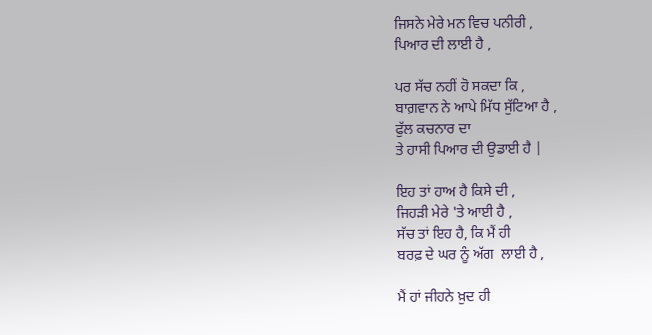ਜਿਸਨੇ ਮੇਰੇ ਮਨ ਵਿਚ ਪਨੀਰੀ ,
ਪਿਆਰ ਦੀ ਲਾਈ ਹੈ ,

ਪਰ ਸੱਚ ਨਹੀਂ ਹੋ ਸਕਦਾ ਕਿ ,
ਬਾਗ਼ਵਾਨ ਨੇ ਆਪੇ ਮਿੱਧ ਸੁੱਟਿਆ ਹੈ ,
ਫੁੱਲ ਕਚਨਾਰ ਦਾ
ਤੇ ਹਾਸੀ ਪਿਆਰ ਦੀ ਉਡਾਈ ਹੈ |

ਇਹ ਤਾਂ ਹਾਅ ਹੈ ਕਿਸੇ ਦੀ ,
ਜਿਹੜੀ ਮੇਰੇ 'ਤੇ ਆਈ ਹੈ ,
ਸੱਚ ਤਾਂ ਇਹ ਹੈ, ਕਿ ਮੈਂ ਹੀ
ਬਰਫ਼ ਦੇ ਘਰ ਨੂੰ ਅੱਗ  ਲਾਈ ਹੈ ,

ਮੈਂ ਹਾਂ ਜੀਹਨੇ ਖ਼ੁਦ ਹੀ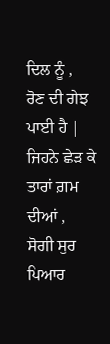ਦਿਲ ਨੂੰ ,
ਰੋਣ ਦੀ ਗੇਝ  ਪਾਈ ਹੈ |
ਜਿਹਨੇ ਛੇੜ ਕੇ ਤਾਰਾਂ ਗ਼ਮ  ਦੀਆਂ ,
ਸੋਗੀ ਸੁਰ ਪਿਆਰ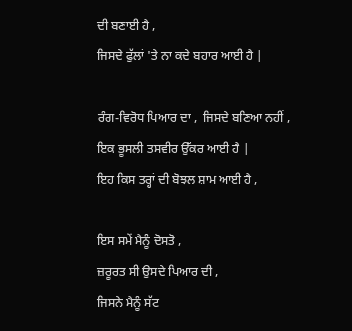ਦੀ ਬਣਾਈ ਹੈ ,
ਜਿਸਦੇ ਫੁੱਲਾਂ 'ਤੇ ਨਾ ਕਦੇ ਬਹਾਰ ਆਈ ਹੈ |

ਰੰਗ-ਵਿਰੋਧ ਪਿਆਰ ਦਾ ,  ਜਿਸਦੇ ਬਣਿਆ ਨਹੀਂ ,
ਇਕ ਭੂਸਲੀ ਤਸਵੀਰ ਉੱਕਰ ਆਈ ਹੈ |
ਇਹ ਕਿਸ ਤਰ੍ਹਾਂ ਦੀ ਬੋਝਲ ਸ਼ਾਮ ਆਈ ਹੈ ,

ਇਸ ਸਮੇਂ ਮੈਨੂੰ ਦੋਸਤੋ ,
ਜ਼ਰੂਰਤ ਸੀ ਉਸਦੇ ਪਿਆਰ ਦੀ ,
ਜਿਸਨੇ ਮੈਨੂੰ ਸੱਟ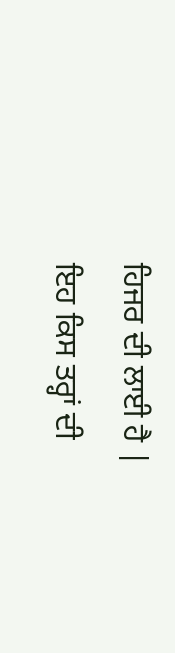ਹਿਜਰ ਦੀ ਲਾਈ ਹੈ |
ਇਹ ਕਿਸ ਤਰ੍ਹਾਂ ਦੀ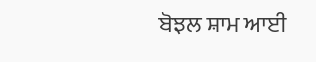ਬੋਝਲ ਸ਼ਾਮ ਆਈ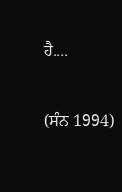ਹੈ....

(ਸੰਨ 1994)